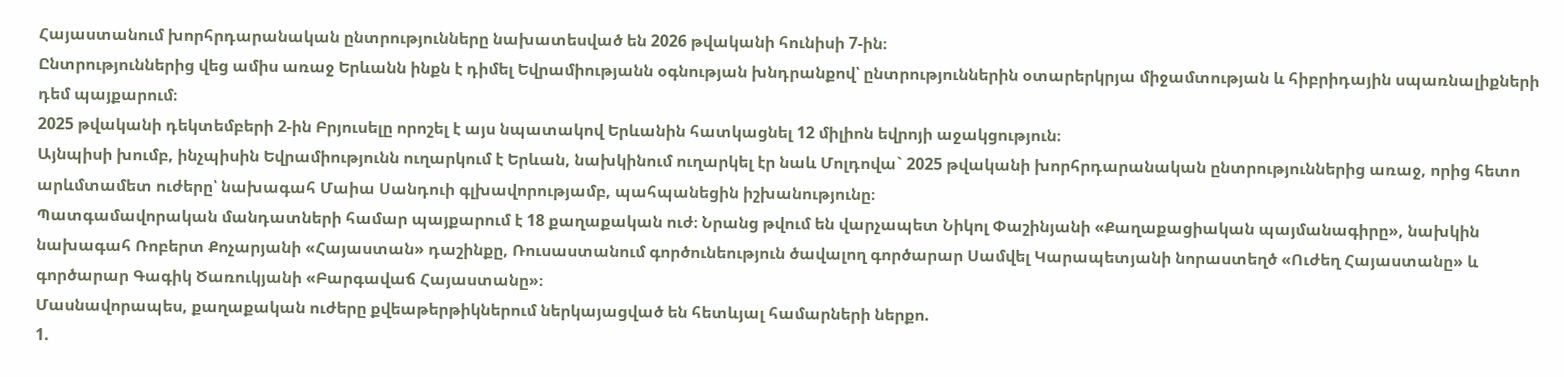Հայաստանում խորհրդարանական ընտրությունները նախատեսված են 2026 թվականի հունիսի 7-ին։
Ընտրություններից վեց ամիս առաջ Երևանն ինքն է դիմել Եվրամիությանն օգնության խնդրանքով՝ ընտրություններին օտարերկրյա միջամտության և հիբրիդային սպառնալիքների դեմ պայքարում։
2025 թվականի դեկտեմբերի 2-ին Բրյուսելը որոշել է այս նպատակով Երևանին հատկացնել 12 միլիոն եվրոյի աջակցություն։
Այնպիսի խումբ, ինչպիսին Եվրամիությունն ուղարկում է Երևան, նախկինում ուղարկել էր նաև Մոլդովա` 2025 թվականի խորհրդարանական ընտրություններից առաջ, որից հետո արևմտամետ ուժերը՝ նախագահ Մաիա Սանդուի գլխավորությամբ, պահպանեցին իշխանությունը։
Պատգամավորական մանդատների համար պայքարում է 18 քաղաքական ուժ։ Նրանց թվում են վարչապետ Նիկոլ Փաշինյանի «Քաղաքացիական պայմանագիրը», նախկին նախագահ Ռոբերտ Քոչարյանի «Հայաստան» դաշինքը, Ռուսաստանում գործունեություն ծավալող գործարար Սամվել Կարապետյանի նորաստեղծ «Ուժեղ Հայաստանը» և գործարար Գագիկ Ծառուկյանի «Բարգավաճ Հայաստանը»։
Մասնավորապես, քաղաքական ուժերը քվեաթերթիկներում ներկայացված են հետևյալ համարների ներքո.
1.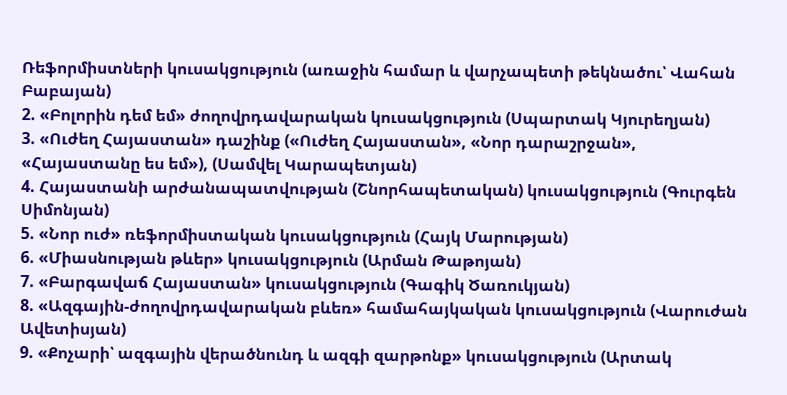Ռեֆորմիստների կուսակցություն (առաջին համար և վարչապետի թեկնածու՝ Վահան Բաբայան)
2. «Բոլորին դեմ եմ» ժողովրդավարական կուսակցություն (Սպարտակ Կյուրեղյան)
3. «Ուժեղ Հայաստան» դաշինք («Ուժեղ Հայաստան», «Նոր դարաշրջան», «Հայաստանը ես եմ»), (Սամվել Կարապետյան)
4. Հայաստանի արժանապատվության (Շնորհապետական) կուսակցություն (Գուրգեն Սիմոնյան)
5. «Նոր ուժ» ռեֆորմիստական կուսակցություն (Հայկ Մարության)
6. «Միասնության թևեր» կուսակցություն (Արման Թաթոյան)
7. «Բարգավաճ Հայաստան» կուսակցություն (Գագիկ Ծառուկյան)
8. «Ազգային-ժողովրդավարական բևեռ» համահայկական կուսակցություն (Վարուժան Ավետիսյան)
9. «Քոչարի՝ ազգային վերածնունդ և ազգի զարթոնք» կուսակցություն (Արտակ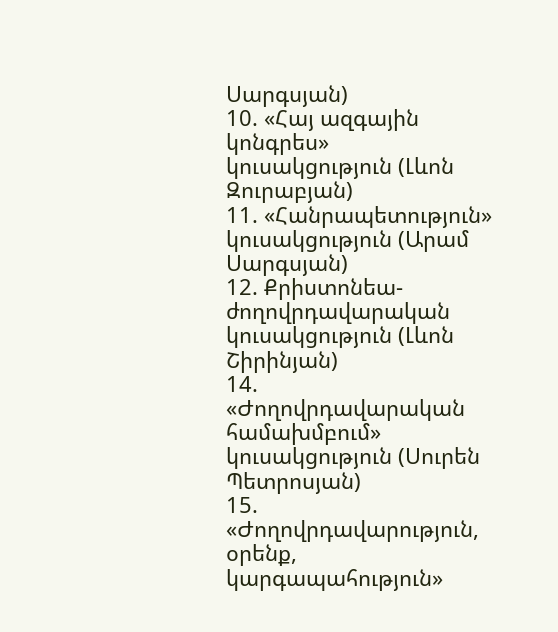Սարգսյան)
10. «Հայ ազգային կոնգրես» կուսակցություն (Լևոն Զուրաբյան)
11. «Հանրապետություն» կուսակցություն (Արամ Սարգսյան)
12. Քրիստոնեա-ժողովրդավարական կուսակցություն (Լևոն Շիրինյան)
14. «Ժողովրդավարական համախմբում» կուսակցություն (Սուրեն Պետրոսյան)
15. «Ժողովրդավարություն, օրենք, կարգապահություն»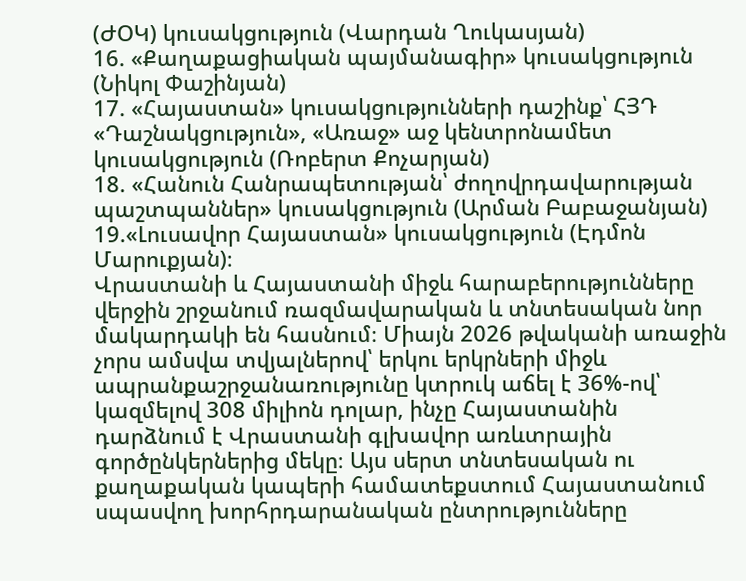(ԺՕԿ) կուսակցություն (Վարդան Ղուկասյան)
16. «Քաղաքացիական պայմանագիր» կուսակցություն (Նիկոլ Փաշինյան)
17. «Հայաստան» կուսակցությունների դաշինք՝ ՀՅԴ «Դաշնակցություն», «Առաջ» աջ կենտրոնամետ կուսակցություն (Ռոբերտ Քոչարյան)
18. «Հանուն Հանրապետության՝ ժողովրդավարության պաշտպաններ» կուսակցություն (Արման Բաբաջանյան)
19.«Լուսավոր Հայաստան» կուսակցություն (Էդմոն Մարուքյան)։
Վրաստանի և Հայաստանի միջև հարաբերությունները վերջին շրջանում ռազմավարական և տնտեսական նոր մակարդակի են հասնում։ Միայն 2026 թվականի առաջին չորս ամսվա տվյալներով՝ երկու երկրների միջև ապրանքաշրջանառությունը կտրուկ աճել է 36%-ով՝ կազմելով 308 միլիոն դոլար, ինչը Հայաստանին դարձնում է Վրաստանի գլխավոր առևտրային գործընկերներից մեկը։ Այս սերտ տնտեսական ու քաղաքական կապերի համատեքստում Հայաստանում սպասվող խորհրդարանական ընտրությունները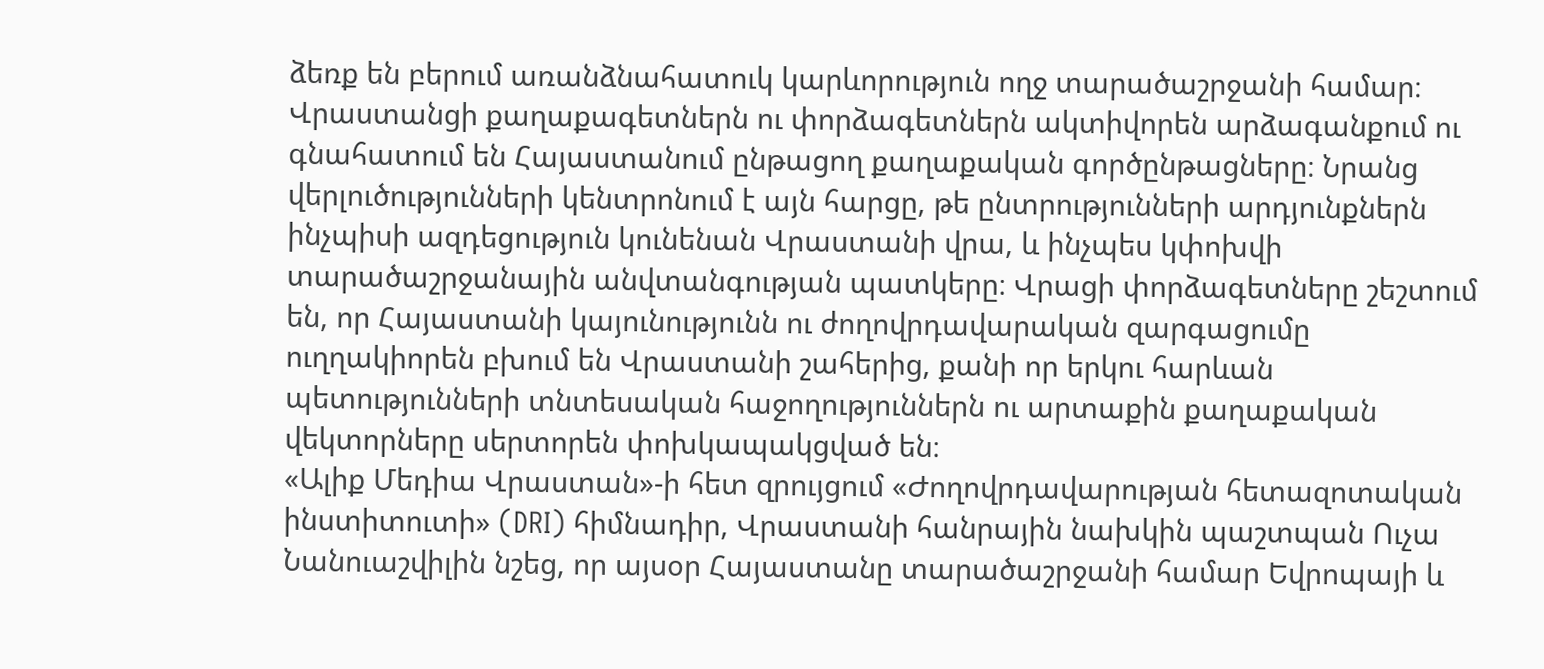ձեռք են բերում առանձնահատուկ կարևորություն ողջ տարածաշրջանի համար։
Վրաստանցի քաղաքագետներն ու փորձագետներն ակտիվորեն արձագանքում ու գնահատում են Հայաստանում ընթացող քաղաքական գործընթացները։ Նրանց վերլուծությունների կենտրոնում է այն հարցը, թե ընտրությունների արդյունքներն ինչպիսի ազդեցություն կունենան Վրաստանի վրա, և ինչպես կփոխվի տարածաշրջանային անվտանգության պատկերը։ Վրացի փորձագետները շեշտում են, որ Հայաստանի կայունությունն ու ժողովրդավարական զարգացումը ուղղակիորեն բխում են Վրաստանի շահերից, քանի որ երկու հարևան պետությունների տնտեսական հաջողություններն ու արտաքին քաղաքական վեկտորները սերտորեն փոխկապակցված են։
«Ալիք Մեդիա Վրաստան»-ի հետ զրույցում «Ժողովրդավարության հետազոտական ինստիտուտի» (DRI) հիմնադիր, Վրաստանի հանրային նախկին պաշտպան Ուչա Նանուաշվիլին նշեց, որ այսօր Հայաստանը տարածաշրջանի համար Եվրոպայի և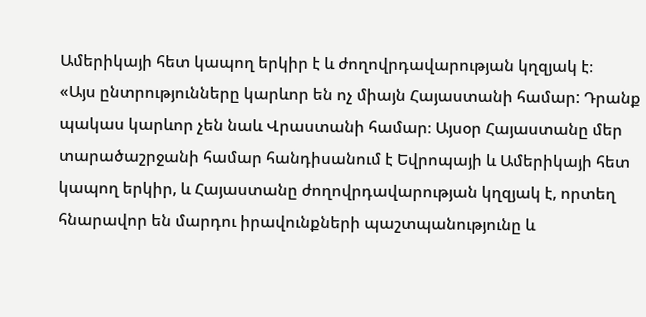Ամերիկայի հետ կապող երկիր է և ժողովրդավարության կղզյակ է։
«Այս ընտրությունները կարևոր են ոչ միայն Հայաստանի համար: Դրանք պակաս կարևոր չեն նաև Վրաստանի համար։ Այսօր Հայաստանը մեր տարածաշրջանի համար հանդիսանում է Եվրոպայի և Ամերիկայի հետ կապող երկիր, և Հայաստանը ժողովրդավարության կղզյակ է, որտեղ հնարավոր են մարդու իրավունքների պաշտպանությունը և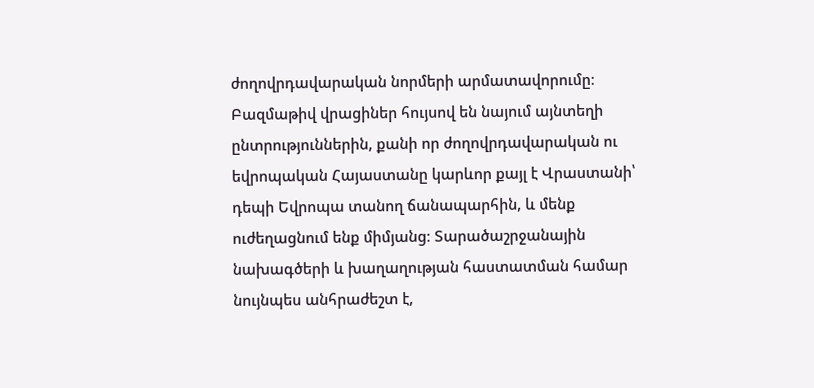ժողովրդավարական նորմերի արմատավորումը։
Բազմաթիվ վրացիներ հույսով են նայում այնտեղի ընտրություններին, քանի որ ժողովրդավարական ու եվրոպական Հայաստանը կարևոր քայլ է Վրաստանի՝ դեպի Եվրոպա տանող ճանապարհին, և մենք ուժեղացնում ենք միմյանց։ Տարածաշրջանային նախագծերի և խաղաղության հաստատման համար նույնպես անհրաժեշտ է,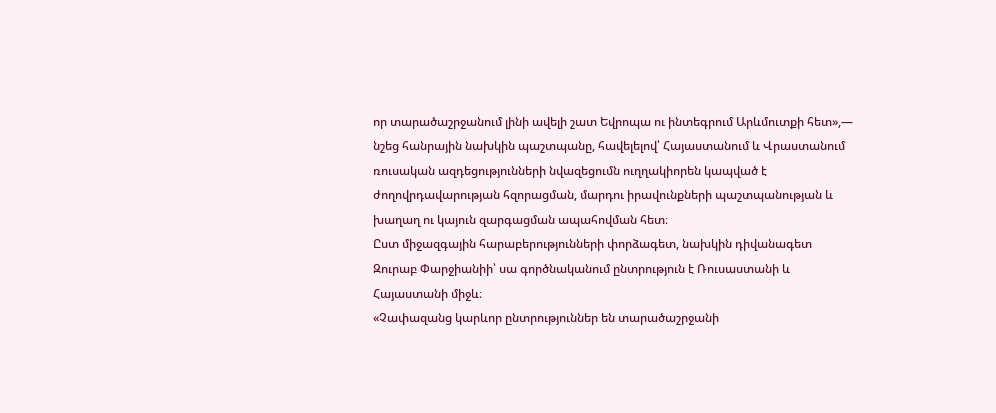որ տարածաշրջանում լինի ավելի շատ Եվրոպա ու ինտեգրում Արևմուտքի հետ»,— նշեց հանրային նախկին պաշտպանը, հավելելով՝ Հայաստանում և Վրաստանում ռուսական ազդեցությունների նվազեցումն ուղղակիորեն կապված է ժողովրդավարության հզորացման, մարդու իրավունքների պաշտպանության և խաղաղ ու կայուն զարգացման ապահովման հետ։
Ըստ միջազգային հարաբերությունների փորձագետ, նախկին դիվանագետ Զուրաբ Փարջիանիի՝ սա գործնականում ընտրություն է Ռուսաստանի և Հայաստանի միջև։
«Չափազանց կարևոր ընտրություններ են տարածաշրջանի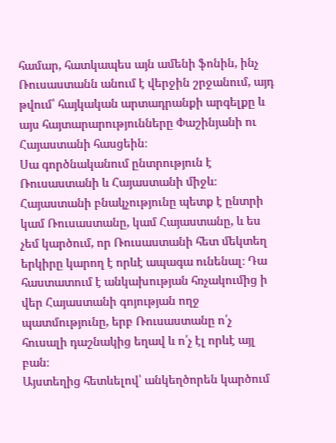համար, հատկապես այն ամենի ֆոնին, ինչ Ռուսաստանն անում է վերջին շրջանում, այդ թվում՝ հայկական արտադրանքի արգելքը և այս հայտարարությունները Փաշինյանի ու Հայաստանի հասցեին։
Սա գործնականում ընտրություն է Ռուսաստանի և Հայաստանի միջև։ Հայաստանի բնակչությունը պետք է ընտրի կամ Ռուսաստանը, կամ Հայաստանը, և ես չեմ կարծում, որ Ռուսաստանի հետ մեկտեղ երկիրը կարող է որևէ ապագա ունենալ։ Դա հաստատում է անկախության հռչակումից ի վեր Հայաստանի գոյության ողջ պատմությունը, երբ Ռուսաստանը ո՛չ հուսալի դաշնակից եղավ և ո՛չ էլ որևէ այլ բան։
Այստեղից հետևելով՝ անկեղծորեն կարծում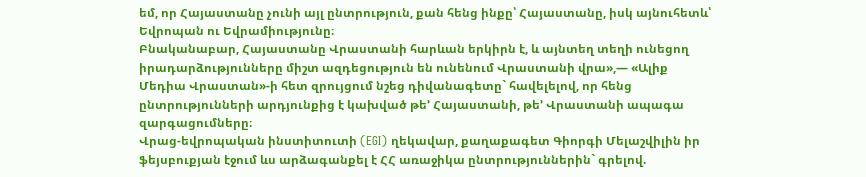եմ, որ Հայաստանը չունի այլ ընտրություն, քան հենց ինքը՝ Հայաստանը, իսկ այնուհետև՝ Եվրոպան ու Եվրամիությունը։
Բնականաբար, Հայաստանը Վրաստանի հարևան երկիրն է, և այնտեղ տեղի ունեցող իրադարձությունները միշտ ազդեցություն են ունենում Վրաստանի վրա»,— «Ալիք Մեդիա Վրաստան»-ի հետ զրույցում նշեց դիվանագետը` հավելելով, որ հենց ընտրությունների արդյունքից է կախված թե’ Հայաստանի, թե’ Վրաստանի ապագա զարգացումները։
Վրաց-եվրոպական ինստիտուտի (EGI) ղեկավար, քաղաքագետ Գիորգի Մելաշվիլին իր ֆեյսբուքյան էջում ևս արձագանքել է ՀՀ առաջիկա ընտրություններին` գրելով.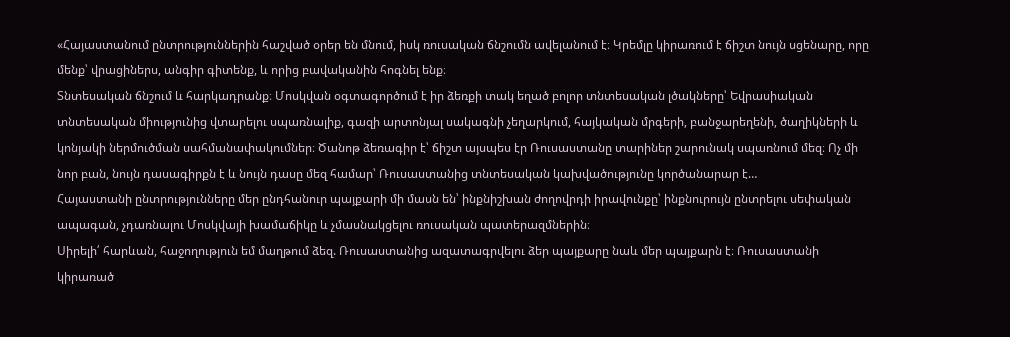«Հայաստանում ընտրություններին հաշված օրեր են մնում, իսկ ռուսական ճնշումն ավելանում է։ Կրեմլը կիրառում է ճիշտ նույն սցենարը, որը մենք՝ վրացիներս, անգիր գիտենք, և որից բավականին հոգնել ենք։
Տնտեսական ճնշում և հարկադրանք։ Մոսկվան օգտագործում է իր ձեռքի տակ եղած բոլոր տնտեսական լծակները՝ Եվրասիական տնտեսական միությունից վտարելու սպառնալիք, գազի արտոնյալ սակագնի չեղարկում, հայկական մրգերի, բանջարեղենի, ծաղիկների և կոնյակի ներմուծման սահմանափակումներ։ Ծանոթ ձեռագիր է՝ ճիշտ այսպես էր Ռուսաստանը տարիներ շարունակ սպառնում մեզ։ Ոչ մի նոր բան, նույն դասագիրքն է և նույն դասը մեզ համար՝ Ռուսաստանից տնտեսական կախվածությունը կործանարար է…
Հայաստանի ընտրությունները մեր ընդհանուր պայքարի մի մասն են՝ ինքնիշխան ժողովրդի իրավունքը՝ ինքնուրույն ընտրելու սեփական ապագան, չդառնալու Մոսկվայի խամաճիկը և չմասնակցելու ռուսական պատերազմներին։
Սիրելի՛ հարևան, հաջողություն եմ մաղթում ձեզ. Ռուսաստանից ազատագրվելու ձեր պայքարը նաև մեր պայքարն է։ Ռուսաստանի կիրառած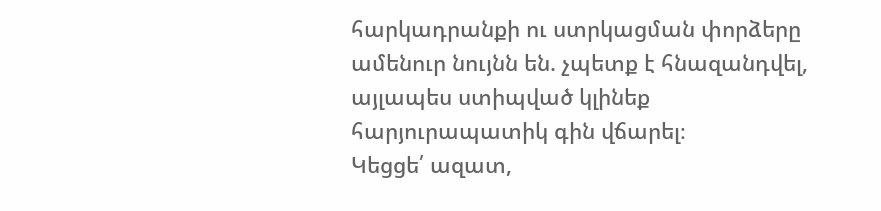հարկադրանքի ու ստրկացման փորձերը ամենուր նույնն են. չպետք է հնազանդվել, այլապես ստիպված կլինեք հարյուրապատիկ գին վճարել։
Կեցցե՛ ազատ,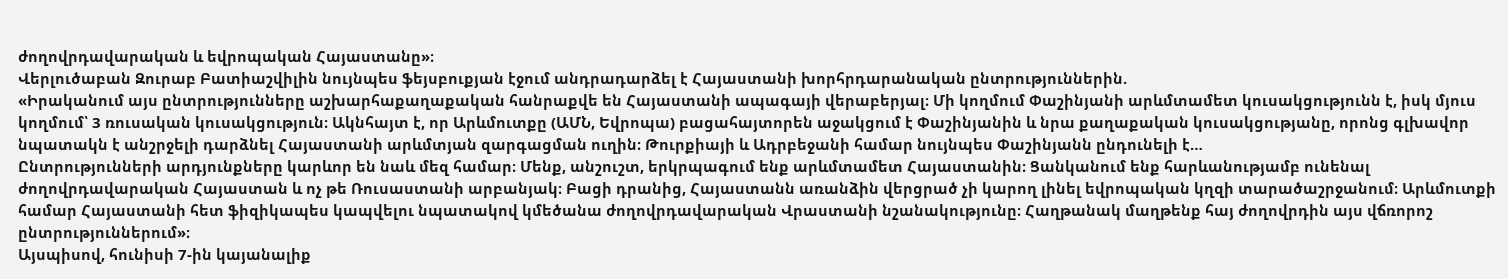ժողովրդավարական և եվրոպական Հայաստանը»։
Վերլուծաբան Զուրաբ Բատիաշվիլին նույնպես ֆեյսբուքյան էջում անդրադարձել է Հայաստանի խորհրդարանական ընտրություններին.
«Իրականում այս ընտրությունները աշխարհաքաղաքական հանրաքվե են Հայաստանի ապագայի վերաբերյալ։ Մի կողմում Փաշինյանի արևմտամետ կուսակցությունն է, իսկ մյուս կողմում՝ 3 ռուսական կուսակցություն։ Ակնհայտ է, որ Արևմուտքը (ԱՄՆ, Եվրոպա) բացահայտորեն աջակցում է Փաշինյանին և նրա քաղաքական կուսակցությանը, որոնց գլխավոր նպատակն է անշրջելի դարձնել Հայաստանի արևմտյան զարգացման ուղին։ Թուրքիայի և Ադրբեջանի համար նույնպես Փաշինյանն ընդունելի է…
Ընտրությունների արդյունքները կարևոր են նաև մեզ համար։ Մենք, անշուշտ, երկրպագում ենք արևմտամետ Հայաստանին։ Ցանկանում ենք հարևանությամբ ունենալ ժողովրդավարական Հայաստան և ոչ թե Ռուսաստանի արբանյակ։ Բացի դրանից, Հայաստանն առանձին վերցրած չի կարող լինել եվրոպական կղզի տարածաշրջանում։ Արևմուտքի համար Հայաստանի հետ ֆիզիկապես կապվելու նպատակով կմեծանա ժողովրդավարական Վրաստանի նշանակությունը։ Հաղթանակ մաղթենք հայ ժողովրդին այս վճռորոշ ընտրություններում»։
Այսպիսով, հունիսի 7-ին կայանալիք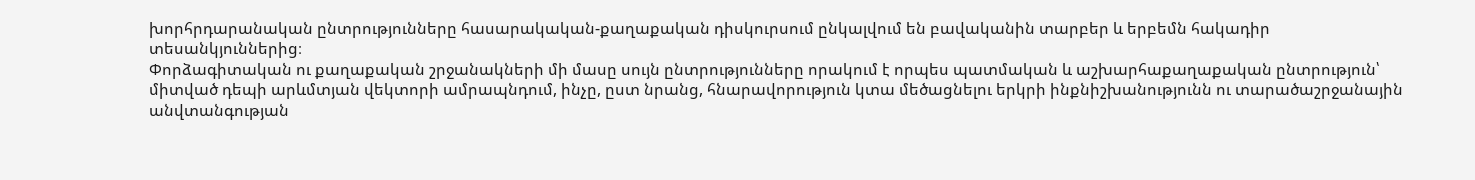խորհրդարանական ընտրությունները հասարակական-քաղաքական դիսկուրսում ընկալվում են բավականին տարբեր և երբեմն հակադիր տեսանկյուններից։
Փորձագիտական ու քաղաքական շրջանակների մի մասը սույն ընտրությունները որակում է որպես պատմական և աշխարհաքաղաքական ընտրություն՝ միտված դեպի արևմտյան վեկտորի ամրապնդում, ինչը, ըստ նրանց, հնարավորություն կտա մեծացնելու երկրի ինքնիշխանությունն ու տարածաշրջանային անվտանգության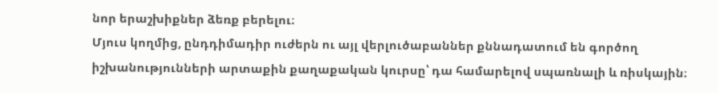նոր երաշխիքներ ձեռք բերելու։
Մյուս կողմից, ընդդիմադիր ուժերն ու այլ վերլուծաբաններ քննադատում են գործող իշխանությունների արտաքին քաղաքական կուրսը՝ դա համարելով սպառնալի և ռիսկային։